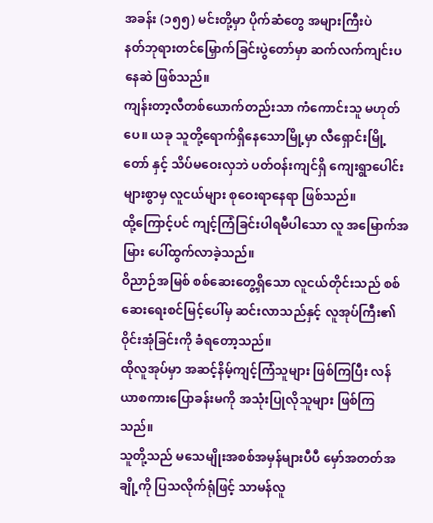အခန်း (၁၅၅) မင်းတို့မှာ ပိုက်ဆံတွေ အများကြီးပဲ
နတ်ဘုရားတင်မြှောက်ခြင်းပွဲတော်မှာ ဆက်လက်ကျင်းပနေဆဲ ဖြစ်သည်။
ကျန်းတာ့လီတစ်ယောက်တည်းသာ ကံကောင်းသူ မဟုတ်ပေ။ ယခု သူတို့ရောက်ရှိနေသောမြို့မှာ လီရှောင်းမြို့တော် နှင့် သိပ်မဝေးလှဘဲ ပတ်ဝန်းကျင်ရှိ ကျေးရွာပေါင်းများစွာမှ လူငယ်များ စုဝေးရာနေရာ ဖြစ်သည်။
ထို့ကြောင့်ပင် ကျင့်ကြံခြင်းပါရမီပါသော လူ အမြောက်အမြား ပေါ်ထွက်လာခဲ့သည်။
ဝိညာဉ်အမြစ် စစ်ဆေးတွေ့ရှိသော လူငယ်တိုင်းသည် စစ်ဆေးရေးစင်မြင့်ပေါ်မှ ဆင်းလာသည်နှင့် လူအုပ်ကြီး၏ ဝိုင်းအုံခြင်းကို ခံရတော့သည်။
ထိုလူအုပ်မှာ အဆင့်နိမ့်ကျင့်ကြံသူများ ဖြစ်ကြပြီး လန်ယာစကားပြောခန်းမကို အသုံးပြုလိုသူများ ဖြစ်ကြသည်။
သူတို့သည် မသေမျိုးအစစ်အမှန်များပီပီ မှော်အတတ်အချို့ကို ပြသလိုက်ရုံဖြင့် သာမန်လူ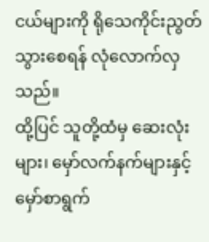ငယ်များကို ရိုသေကိုင်းညွတ်သွားစေရန် လုံလောက်လှသည်။
ထို့ပြင် သူတို့ထံမှ ဆေးလုံးများ၊ မှော်လက်နက်များနှင့် မှော်စာရွက်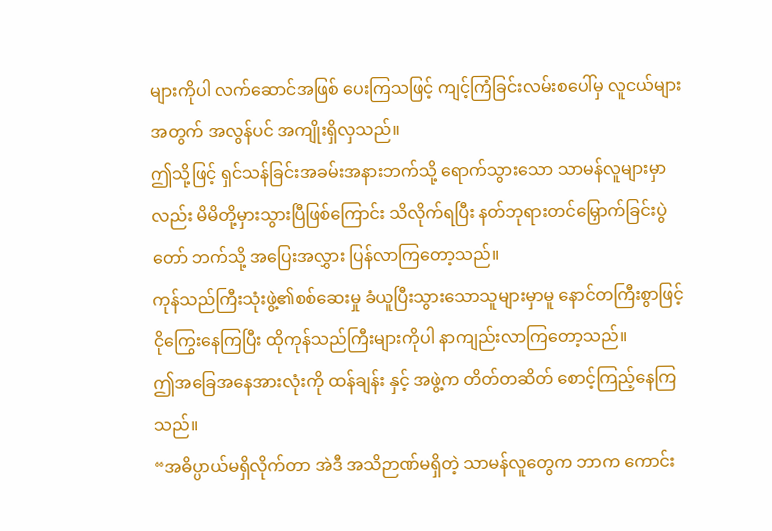များကိုပါ လက်ဆောင်အဖြစ် ပေးကြသဖြင့် ကျင့်ကြံခြင်းလမ်းစပေါ်မှ လူငယ်များအတွက် အလွန်ပင် အကျိုးရှိလှသည်။
ဤသို့ဖြင့် ရှင်သန်ခြင်းအခမ်းအနားဘက်သို့ ရောက်သွားသော သာမန်လူများမှာလည်း မိမိတို့မှားသွားပြီဖြစ်ကြောင်း သိလိုက်ရပြီး နတ်ဘုရားတင်မြှောက်ခြင်းပွဲတော် ဘက်သို့ အပြေးအလွှား ပြန်လာကြတော့သည်။
ကုန်သည်ကြီးသုံးဖွဲ့၏စစ်ဆေးမှု ခံယူပြီးသွားသောသူများမှာမူ နောင်တကြီးစွာဖြင့် ငိုကြွေးနေကြပြီး ထိုကုန်သည်ကြီးများကိုပါ နာကျည်းလာကြတော့သည်။
ဤအခြေအနေအားလုံးကို ထန်ချန်း နှင့် အဖွဲ့က တိတ်တဆိတ် စောင့်ကြည့်နေကြသည်။
“အဓိပ္ပာယ်မရှိလိုက်တာ အဲဒီ အသိဉာဏ်မရှိတဲ့ သာမန်လူတွေက ဘာက ကောင်း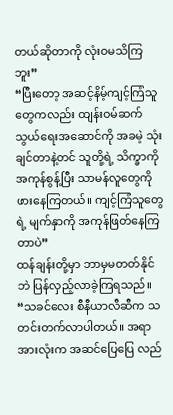တယ်ဆိုတာကို လုံးဝမသိကြဘူး”
“ပြီးတော့ အဆင့်နိမ့်ကျင့်ကြံသူတွေကလည်း ထျန်းဝမ်ဆက်သွယ်ရေးအဆောင်ကို အခမဲ့ သုံးချင်တာနဲ့တင် သူတို့ရဲ့ သိက္ခာကို အကုန်စွန့်ပြီး သာမန်လူတွေကို ဖားနေကြတယ်။ ကျင့်ကြံသူတွေရဲ့ မျက်နှာကို အကုန်ဖြတ်နေကြတာပဲ”
ထန်ချန်းတို့မှာ ဘာမှမတတ်နိုင်ဘဲ ပြန်လှည့်လာခဲ့ကြရသည်။
“သခင်လေး စီနီယာလီဆီက သတင်းတက်လာပါတယ်။ အရာအားလုံးက အဆင်ပြေပြေ လည်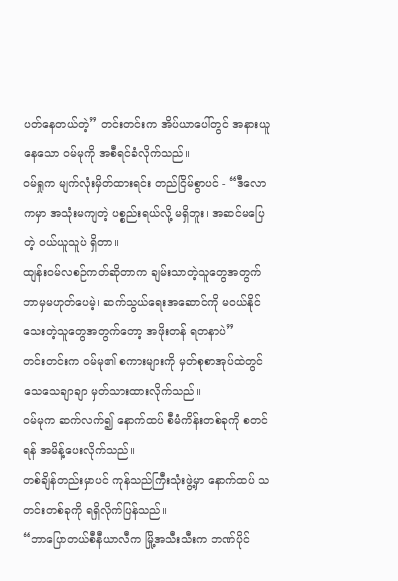ပတ်နေတယ်တဲ့” တင်းတင်းက အိပ်ယာပေါ်တွင် အနားယူနေသော ဝမ်မုကို အစီရင်ခံလိုက်သည်။
ဝမ်ရှုက မျက်လုံးမှိတ်ထားရင်း တည်ငြိမ်စွာပင် - “ဒီလောကမှာ အသုံးမကျတဲ့ ပစ္စည်းရယ်လို့ မရှိဘူး၊ အဆင်မပြေတဲ့ ဝယ်ယူသူပဲ ရှိတာ။
ထျန်းဝမ်လစဉ်ကတ်ဆိုတာက ချမ်းသာတဲ့သူတွေအတွက် ဘာမှမဟုတ်ပေမဲ့၊ ဆက်သွယ်ရေးအဆောင်ကို မဝယ်နိုင်သေးတဲ့သူတွေအတွက်တော့ အဖိုးတန် ရတနာပဲ”
တင်းတင်းက ဝမ်မု၏ စကားများကို မှတ်စုစာအုပ်ထဲတွင် သေသေချာချာ မှတ်သားထားလိုက်သည်။
ဝမ်မုက ဆက်လက်၍ နောက်ထပ် စီမံကိန်းတစ်ခုကို စတင်ရန် အမိန့်ပေးလိုက်သည်။
တစ်ချိန်တည်းမှာပင် ကုန်သည်ကြီးသုံးဖွဲ့မှာ နောက်ထပ် သတင်းတစ်ခုကို ရရှိလိုက်ပြန်သည်။
“ဘာပြောတယ်စီနီယာလီက မြို့အသီးသီးက ဘဏ်ပိုင်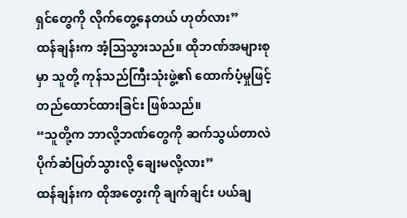ရှင်တွေကို လိုက်တွေ့နေတယ် ဟုတ်လား”
ထန်ချန်းက အံ့သြသွားသည်။ ထိုဘဏ်အများစုမှာ သူတို့ ကုန်သည်ကြီးသုံးဖွဲ့၏ ထောက်ပံ့မှုဖြင့် တည်ထောင်ထားခြင်း ဖြစ်သည်။
“သူတို့က ဘာလို့ဘဏ်တွေကို ဆက်သွယ်တာလဲ ပိုက်ဆံပြတ်သွားလို့ ချေးမလို့လား”
ထန်ချန်းက ထိုအတွေးကို ချက်ချင်း ပယ်ချ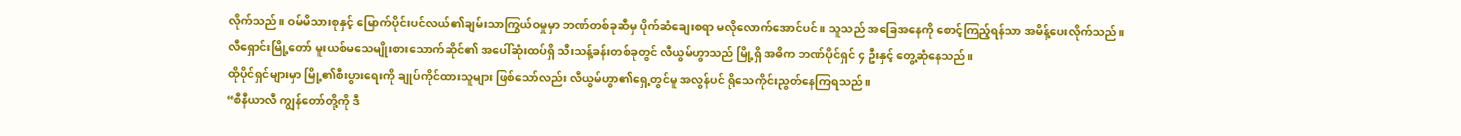လိုက်သည်။ ဝမ်မိသားစုနှင့် မြောက်ပိုင်းပင်လယ်၏ချမ်းသာကြွယ်ဝမှုမှာ ဘဏ်တစ်ခုဆီမှ ပိုက်ဆံချေးစရာ မလိုလောက်အောင်ပင်။ သူသည် အခြေအနေကို စောင့်ကြည့်ရန်သာ အမိန့်ပေးလိုက်သည်။
လီရှောင်းမြို့တော် မူးယစ်မသေမျိုးစားသောက်ဆိုင်၏ အပေါ်ဆုံးထပ်ရှိ သီးသန့်ခန်းတစ်ခုတွင် လီယွမ်ဟွာသည် မြို့ရှိ အဓိက ဘဏ်ပိုင်ရှင် ၄ ဦးနှင့် တွေ့ဆုံနေသည်။
ထိုပိုင်ရှင်များမှာ မြို့၏စီးပွားရေးကို ချုပ်ကိုင်ထားသူများ ဖြစ်သော်လည်း လီယွမ်ဟွာ၏ရှေ့တွင်မူ အလွန်ပင် ရိုသေကိုင်းညွတ်နေကြရသည်။
“စီနီယာလီ ကျွန်တော်တို့ကို ဒီ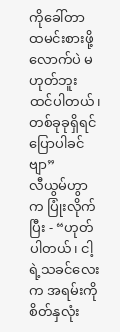ကိုခေါ်တာ ထမင်းစားဖို့လောက်ပဲ မဟုတ်ဘူး ထင်ပါတယ်၊ တစ်ခုခုရှိရင် ပြောပါခင်ဗျာ”
လီယွမ်ဟွာက ပြုံးလိုက်ပြီး - “ဟုတ်ပါတယ်၊ ငါ့ရဲ့သခင်လေးက အရမ်းကို စိတ်နှလုံး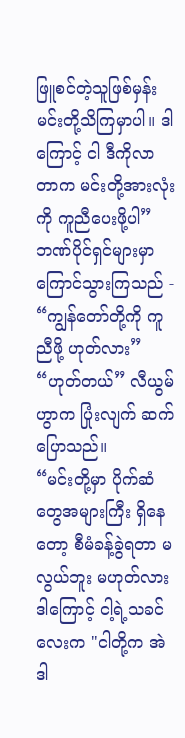ဖြူစင်တဲ့သူဖြစ်မှန်း မင်းတို့သိကြမှာပါ။ ဒါကြောင့် ငါ ဒီကိုလာတာက မင်းတို့အားလုံးကို ကူညီပေးဖို့ပါ”
ဘဏ်ပိုင်ရှင်များမှာ ကြောင်သွားကြသည် - “ကျွန်တော်တို့ကို ကူညီဖို့ ဟုတ်လား”
“ဟုတ်တယ်” လီယွမ်ဟွာက ပြုံးလျက် ဆက်ပြောသည်။
“မင်းတို့မှာ ပိုက်ဆံတွေအများကြီး ရှိနေတော့ စီမံခန့်ခွဲရတာ မလွယ်ဘူး မဟုတ်လား ဒါကြောင့် ငါ့ရဲ့သခင်လေးက "ငါတို့က အဲဒါ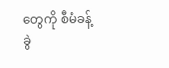တွေကို စီမံခန့်ခွဲ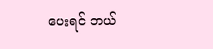ပေးရင် ဘယ်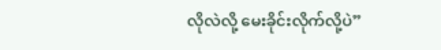လိုလဲလို့ မေးခိုင်းလိုက်လို့ပဲ”